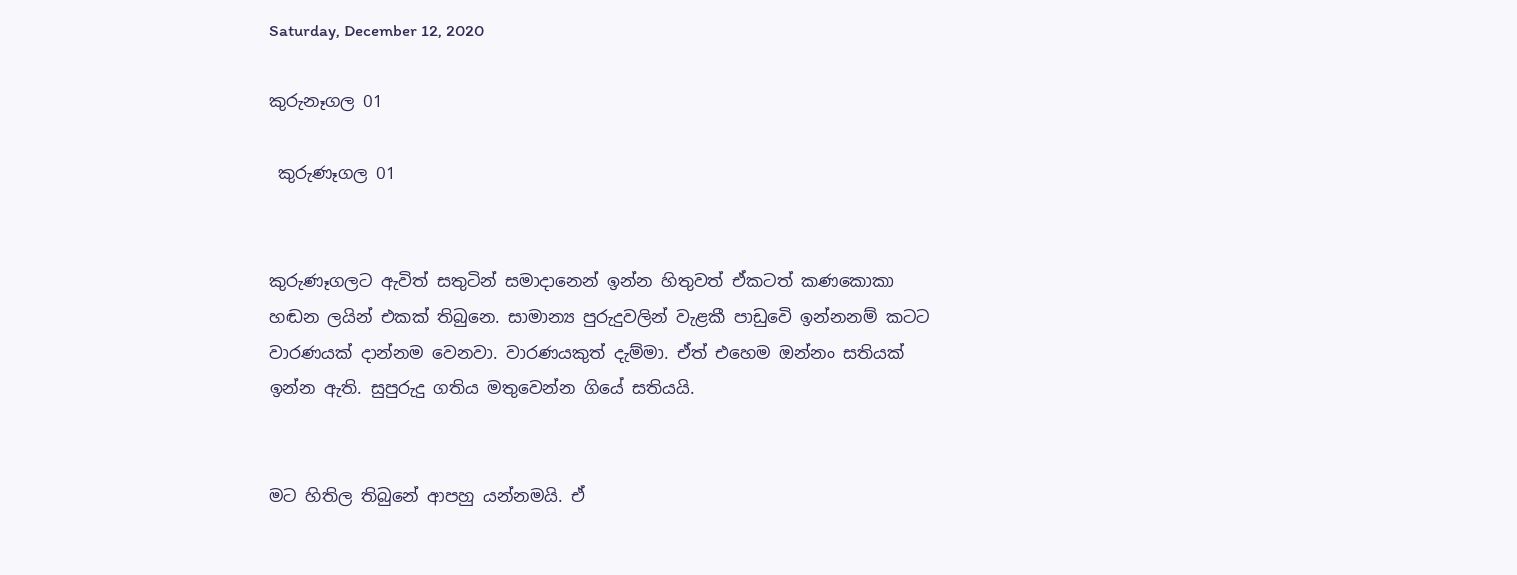Saturday, December 12, 2020

කුරුනෑගල 01

 කුරුණෑගල 01


කුරුණෑගලට ඇවිත් සතුටින් සමාදානෙන් ඉන්න හිතුවත් ඒකටත් කණකොකා හඬන ලයින් එකක් තිබුනෙ. සාමාන්‍ය පුරුදුවලින් වැළකී පාඩුවෙි ඉන්නනම් කටට වාරණයක් දාන්නම වෙනවා. වාරණයකුත් දැම්මා. ඒත් එහෙම ඔන්නං සතියක් ඉන්න ඇති. සුපුරුදු ගතිය මතුවෙන්න ගියේ සතියයි.


මට හිතිල තිබුනේ ආපහු යන්නමයි. ඒ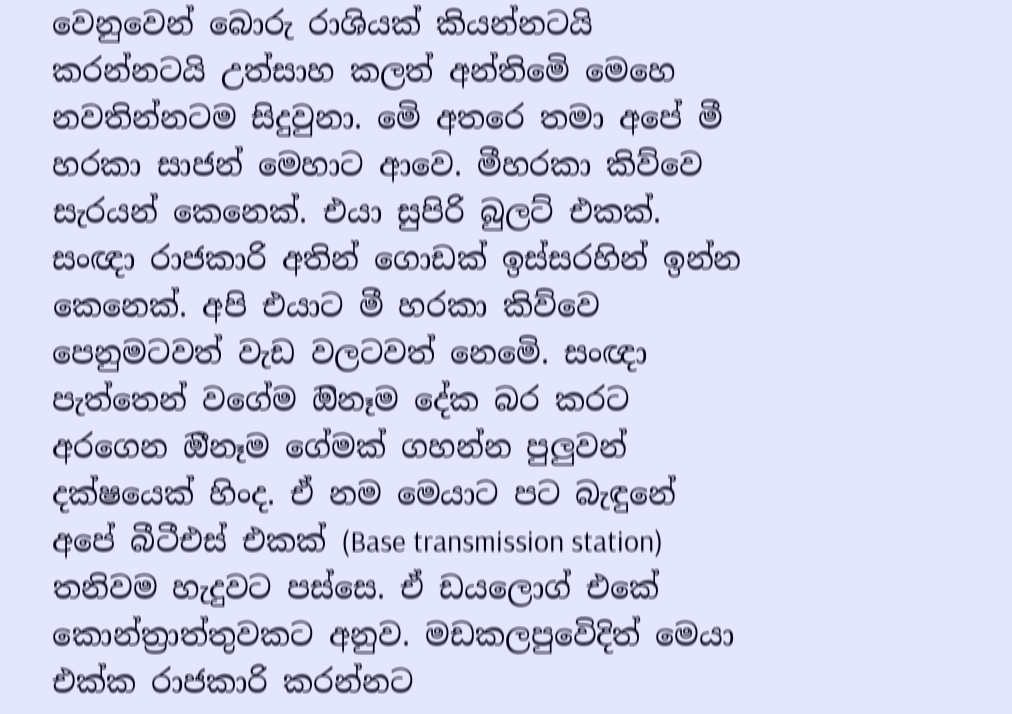වෙනුවෙන් බොරු රාශියක් කියන්නටයි කරන්නටයි උත්සාහ කලත් අන්තිමෙි මෙහෙ නවතින්නටම සිදුවුනා. මෙි අතරෙ තමා අපේ මී හරකා සාජන් මෙහාට ආවෙ. මීහරකා කිව්වෙ සැරයන් කෙනෙක්. එයා සුපිරි බුලට් එකක්. සංඥා රාජකාරි අතින් ගොඩක් ඉස්සරහින් ඉන්න කෙනෙක්. අපි එයාට මී හරකා කිව්වෙ පෙනුමටවත් වැඩ වලටවත් නෙමෙි. සංඥා පැත්තෙන් වගේම ඔිනෑම දේක බර කරට අරගෙන ඔීනෑම ගේමක් ගහන්න පුලුවන් දක්ෂයෙක් හිංද. ඒ නම මෙයාට පට බැඳුනේ අපේ බීටීඑස් එකක් (Base transmission station) තනිවම හැදුවට පස්සෙ. ඒ ඩයලොග් එකේ කොන්ත්‍රාත්තුවකට අනුව. මඩකලපුවෙිදිත් මෙයා එක්ක රාජකාරි කරන්නට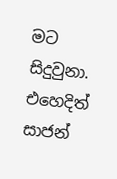මට සිදුවුනා. එහෙදිත් සාජන්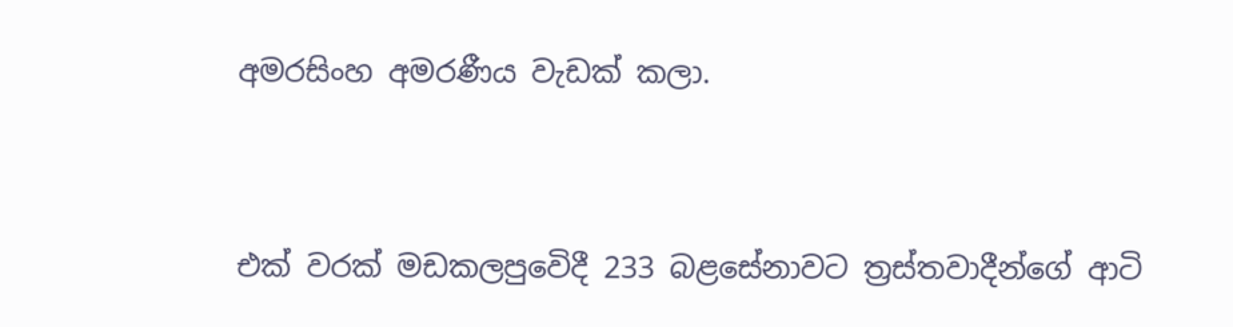අමරසිංහ අමරණීය වැඩක් කලා.


එක් වරක් මඩකලපුවෙිදී 233 බළසේනාවට ත්‍රස්තවාදීන්ගේ ආටි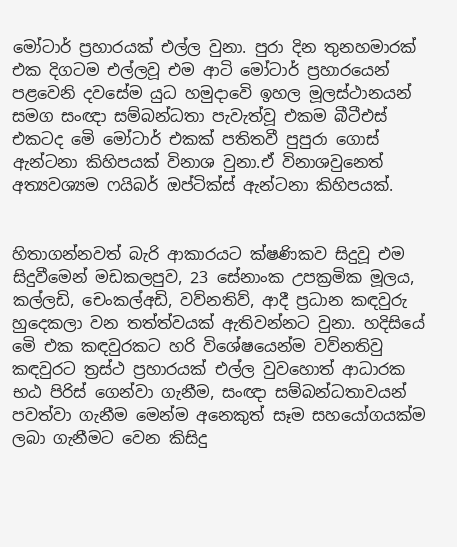මෝටාර් ප්‍රහාරයක් එල්ල වුනා. පුරා දින තුනහමාරක්  එක දිගටම එල්ලවූ එම ආටි මෝටාර් ප්‍රහාරයෙන් පළවෙනි දවසේම යුධ හමුදාවෙි ඉහල මූලස්ථානයන් සමග සංඥා සම්බන්ධතා පැවැත්වූ එකම බීටීඑස් එකටද මෙි මෝටාර් එකක් පතිතවී පුපුරා ගොස් ඇන්ටනා කිහිපයක් විනාශ වුනා.ඒ විනාශවුනෙත් අත්‍යවශ්‍යම ෆයිබර් ඔප්ටික්ස් ඇන්ටනා කිහිපයක්.


හිතාගන්නවත් බැරි ආකාරයට ක්ෂණිකව සිදුවූ එම සිදුවීමෙන් මඩකලපුව, 23 සේනාංක උපක්‍රමික මූලය, කල්ලඩි, චෙංකල්අඩි, වව්නතිව්, ආදී ප්‍රධාන කඳවුරු හුදෙකලා වන තත්ත්වයක් ඇතිවන්නට වුනා. හදිසියේ මෙි එක කඳවුරකට හරි විශේෂයෙන්ම වව්නතිවු කඳවුරට ත්‍රස්ථ ප්‍රහාරයක් එල්ල වුවහොත් ආධාරක භඨ පිරිස් ගෙන්වා ගැනීම, සංඥා සම්බන්ධතාවයන් පවත්වා ගැනීම මෙන්ම අනෙකුත් සෑම සහයෝගයක්ම ලබා ගැනීමට වෙන කිසිදු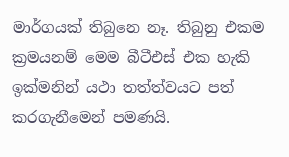මාර්ගයක් තිබුනෙ නෑ. තිබුනු එකම ක්‍රමයනම් මෙම බීටීඑස් එක හැකි ඉක්මනින් යථා තත්ත්වයට පත් කරගැනීමෙන් පමණයි.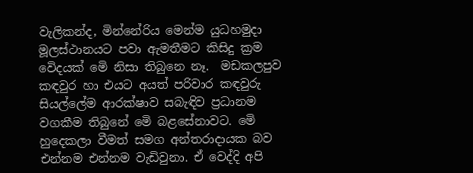වැලිකන්ද, මින්නේරිය මෙන්ම යුධහමුදා මූලස්ථානයට පවා ඇමතීමට කිසිදු ක්‍රම වෙිදයක් මෙි නිසා තිබුනෙ නෑ.  මඩකලපුව කඳවුර හා එයට අයත් පරිවාර කඳවුරු සියල්ලේම ආරක්ෂාව සබැඳිව ප්‍රධානම වගකීම තිබුනේ මෙි බළසේනාවට. මෙි හුදෙකලා වීමත් සමග අන්තරාදායක බව එන්නම එන්නම වැඩිවුනා. ඒ වෙද්දි අපි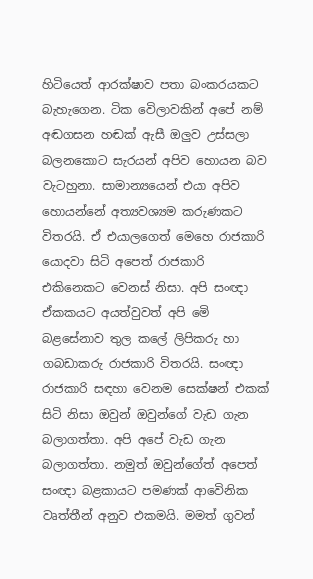හිටියෙත් ආරක්ෂාව පතා බංකරයකට බැහැගෙන. ටික වෙිලාවකින් අපේ නම් අඬගසන හඬක් ඇසී ඔලුව උස්සලා බලනකොට සැරයන් අපිව හොයන බව වැටහුනා. සාමාන්‍යයෙන් එයා අපිව හොයන්නේ අත්‍යවශ්‍යම කරුණකට විතරයි. ඒ එයාලගෙත් මෙහෙ රාජකාරි යොදවා සිටි අපෙත් රාජකාරි එකිනෙකට වෙනස් නිසා. අපි සංඥා ඒකකයට අයත්වුවත් අපි මෙි බළසේනාව තුල කලේ ලිපිකරු හා ගබඩාකරු රාජකාරි විතරයි. සංඥා රාජකාරි සඳහා වෙනම සෙක්ෂන් එකක් සිටි නිසා ඔවුන් ඔවුන්ගේ වැඩ ගැන බලාගත්තා. අපි අපේ වැඩ ගැන බලාගත්තා. නමුත් ඔවුන්ගේත් අපෙත් සංඥා බළකායට පමණක් ආවෙිනික වෘත්තීන් අනුව එකමයි. මමත් ගුවන්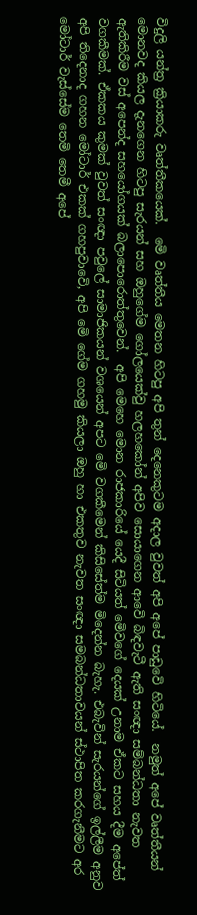විදුලි යන්ත්‍ර ක්‍රියාකරු වෘත්තීකයෙක්.  මෙි වෘත්තීය මෙතන හිටපු අපි තුන් දෙනෙකුටම අදාල වුවත් අපි අපේ පාඩුවෙි හිටියේ.  නමුත් අපේ වෘත්තීයන් මොනවද කියල දැනගෙන හිටපු සැරයන් සහ ඔහුගේම ගෝලයෙක්වු හලහකෝන් අපිව සොයාගෙන ආවෙි බිඳවැටී ඇති සංඥා සම්බන්ධතා නැවත ඇතිකිරීම වස් අපෙන්ද සහයෝගයක් බලාපොරොත්තුවෙන්.  අපි මෙහෙ මොන රාජකාරියේ යෙදී සිටියත් මෙිවගේ දෙයක් උනාම ඒකට සහය දීම අපේත් වගකීමක්. ඒකකය කුමක් වුවත් සංඥා පවුලේ සාමාජිකයන් වශයෙන් අපට මෙි වගකීමෙන් කිසිසේත්ම මිදෙන්න බැහැ. එබැවින් සැරයන්ගේ ඉල්ලීම අනුව අපි තිදෙනාද ගහන මෝටාර් එකක් ගහපුවාවෙි, අපි මෙි ගේම ගහමු කියලා ඔහු හා එකතුව නැවත සංඥා සමබන්ධතාවයන් ස්ථාපිත කරගැනීමට අර මෝටාර් වැස්සේම තෙමි තෙමී අපේ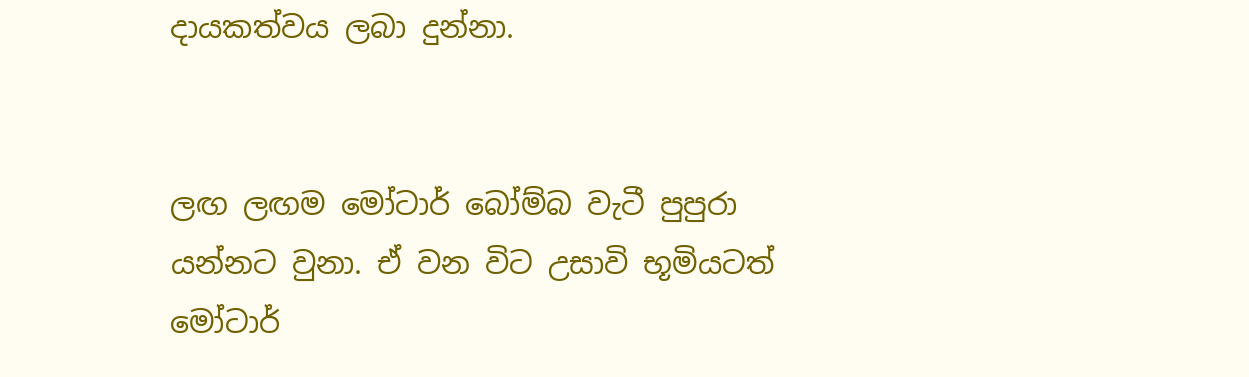දායකත්වය ලබා දුන්නා.


ලඟ ලඟම මෝටාර් බෝම්බ වැටී පුපුරා යන්නට වුනා. ඒ වන විට උසාවි භූමියටත්  මෝටාර්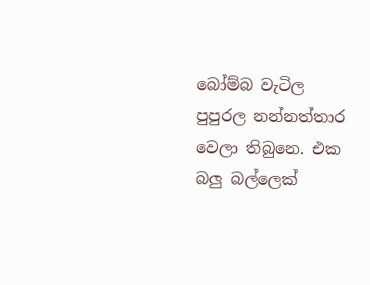බෝම්බ වැටිල පුපුරල නන්නත්තාර වෙලා තිබුනෙ. එක බලු බල්ලෙක්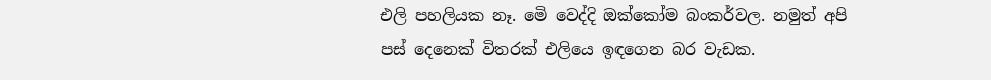එලි පහලියක නෑ. මෙි වෙද්දි ඔක්කෝම බංකර්වල. නමුත් අපි පස් දෙනෙක් විතරක් එලියෙ ඉඳගෙන බර වැඩක.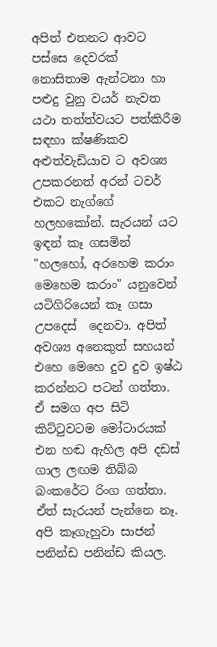අපිත් එතනට ආවට පස්සෙ දෙවරක් නොසිතාම ඇන්ටනා හා පළුදු වුනු වයර් නැවත යථා තත්ත්වයට පත්කිරීම සඳහා ක්ෂණිකව අළුත්වැඩියාව ට අවශ්‍ය  උපකරනත් අරන් ටවර් එකට නැග්ගේ හලහකෝන්. සැරයන් යට ඉඳන් කෑ ගසමින් "හලහෝ, අරහෙම කරාං මෙහෙම කරාං" යනුවෙන් යටිගිරියෙන් කෑ ගසා උපදෙස්  දෙනවා. අපිත් අවශ්‍ය අනෙකුත් සහයන් එහෙ මෙහෙ දුව දුව ඉෂ්ඨ කරන්නට පටන් ගත්තා. ඒ සමග අප සිටි කිට්ටුවටම මෝටාරයක් එන හඬ ඇහිල අපි දඩස් ගාල ලඟම තිබ්බ බංකරේට රිංග ගත්තා. ඒත් සැරයන් පැන්නෙ නෑ. අපි කෑගැහුවා සාජන් පනින්ඩ පනින්ඩ කියල.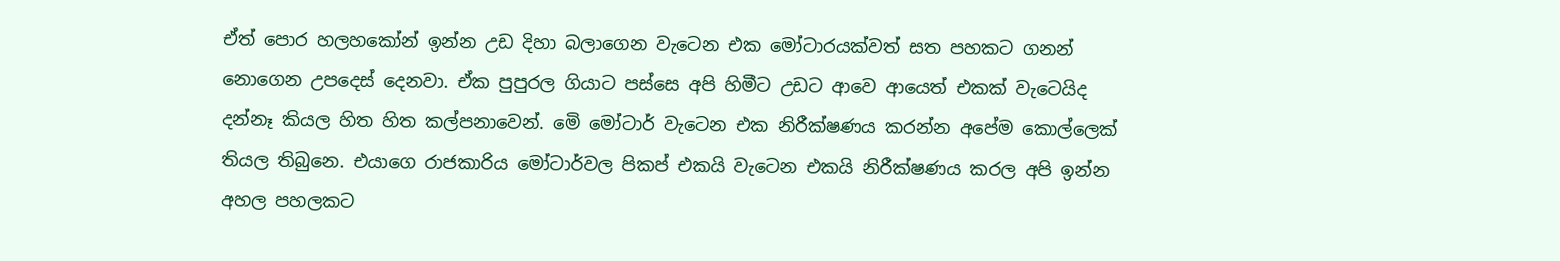ඒත් පොර හලහකෝන් ඉන්න උඩ දිහා බලාගෙන වැටෙන එක මෝටාරයක්වත් සත පහකට ගනන් නොගෙන උපදෙස් දෙනවා. ඒක පුපුරල ගියාට පස්සෙ අපි හිමීට උඩට ආවෙ ආයෙත් එකක් වැටෙයිද දන්නෑ කියල හිත හිත කල්පනාවෙන්. මෙි මෝටාර් වැටෙන එක නිරීක්ෂණය කරන්න අපේම කොල්ලෙක් තියල තිබුනෙ. එයාගෙ රාජකාරිය මෝටාර්වල පිකප් එකයි වැටෙන එකයි නිරීක්ෂණය කරල අපි ඉන්න අහල පහලකට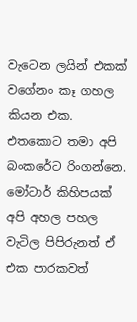වැටෙන ලයින් එකක් වගේනං කෑ ගහල කියන එක. එතකොට තමා අපි බංකරේට රිංගන්නෙ. මෝටාර් කිහිපයක් අපි අහල පහල වැටිල පිපිරුනත් ඒ එක පාරකවත්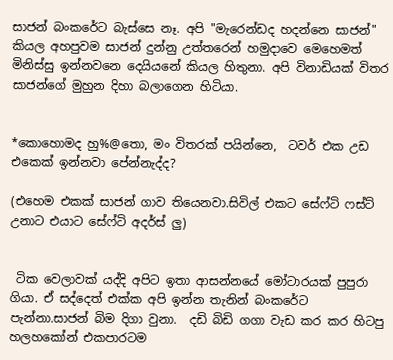සාජන් බංකරේට බැස්සෙ නෑ. අපි "මැරෙන්ඩද හදන්නෙ සාජන්" කියල අහපුවම සාජන් දුන්නු උත්තරෙන් හමුදාවෙ මෙහෙමත් මිනිස්සු ඉන්නවනෙ දෙයියනේ කියල හිතුනා. අපි විනාඩියක් විතර සාජන්ගේ මුහුන දිහා බලාගෙන හිටියා.


*කොහොමද හු%@තො, මං විතරක් පයින්නෙ,  ටවර් එක උඩ එකෙක් ඉන්නවා පේන්නැද්ද?

(එහෙම එකක් සාජන් ගාව තියෙනවා.සිවිල් එකට සේෆ්ටි ෆස්ට් උනාට එයාට සේෆ්ටි අදර්ස් ලු)


 ටික වෙලාවක් යද්දි අපිට ඉතා ආසන්නයේ මෝටාරයක් පුපුරා ගියා. ඒ සද්දෙත් එක්ක අපි ඉන්න තැනින් බංකරේට පැන්නා.සාජන් බිම දිගා වුනා.  දඩි බිඩි ගගා වැඩ කර කර හිටපු හලහකෝන් එකපාරටම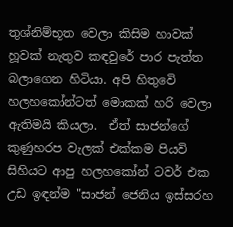තුශ්නිම්භූත වෙලා කිසිම හාවක් හූවක් නැතුව කඳවුරේ පාර පැත්ත බලාගෙන හිටියා. අපි හිතුවෙි හලහකෝන්ටත් මොකක් හරි වෙලා ඇතිමයි කියලා.  ඒත් සාජන්ගේ කුණුහරප වැලක් එක්කම පියවි සිහියට ආපු හලහකෝන් ටවර් එක උඩ ඉඳන්ම "සාජන් ජෙනිය ඉස්සරහ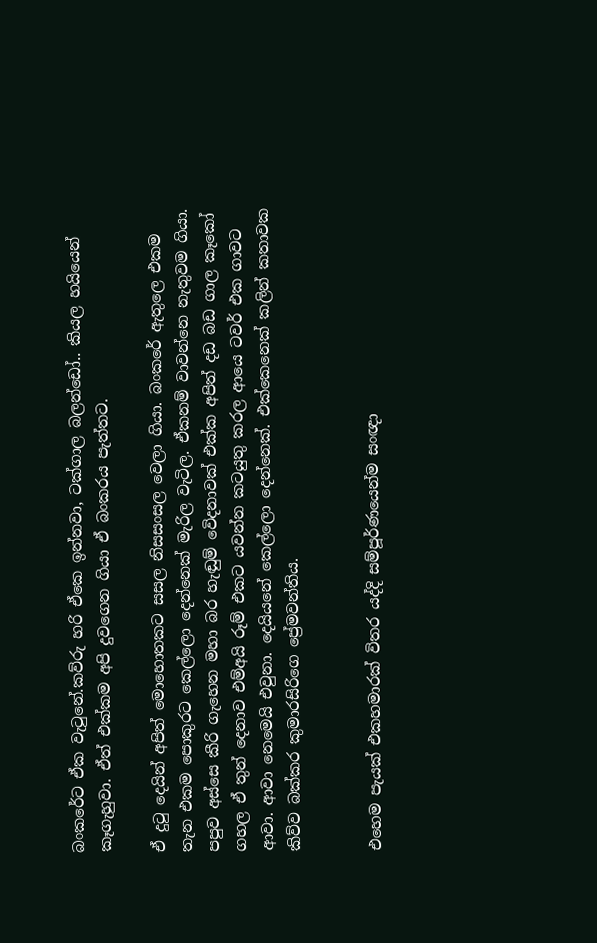බංකරේට ඒක වැටුනේ.කව්රු හරි ඒකෙ ඉන්නවා, ටක්ගාල බලන්ඩෝ.. කියල හයියෙන් කෑගැහුවා. ඒත් එක්කම අපි දුවගෙන ගියා ඒ බංකරය පැත්තට.

ඒ දුටු දෙයින් අපිත් මොහොතකට සසල නිසසංසල වෙලා ගියා. බංකරේ ඇතුලෙ එකම තැන එකම පොකුරට කෙල්ලො දෙන්නෙක් මැරිල වැටිල. ඒකනම් වාවන්නෙ නැතුවම ගියා. පපුව අස්සෙ කීරි ගැහෙන මහා බර හැඬුම් වෙිදනාවක් එක්ක අපිත් දඩ බඩ ගාල කෑකෝ ගහල ඒ තුන් දෙනාව එම්අයි රූම් එකට යවන්න කටයුතු කරල ආයෙ ටවර් එක ගාවට ආවා. ආවා නෙමෙයි එවුනා. දෙයියනේ කෙල්ලො දෙන්නෙක්. එක්කෙනෙක් කලින් කතාවක කිව්ව බක්කර කුමාරසිරිගෙ ප්‍රේමවන්තිය.


එහෙම පැයක් එකහමාරක් විතර යද්දි සම්පූර්ණයෙන්ම සංඥා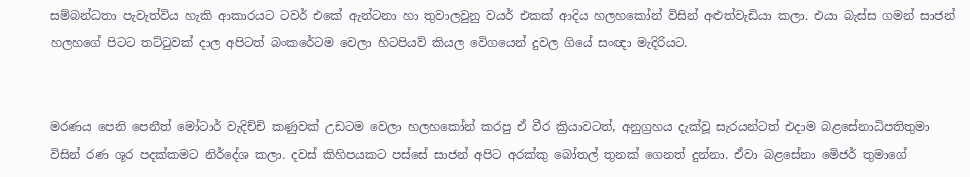සම්බන්ධතා පැවැත්විය හැකි ආකාරයට ටවර් එකේ ඇන්ටනා හා තුවාලවුනු වයර් එකක් ආදිය හලහකෝන් විසින් අළුත්වැඩියා කලා. එයා බැස්ස ගමන් සාජන් හලහගේ පිටට තට්ටුවක් දාල අපිටත් බංකරේටම වෙලා හිටපියව් කියල වෙිගයෙන් දුවල ගියේ සංඥා මැදිරියට.


මරණය පෙනි පෙනීත් මෝටාර් වැදිච්චි කණුවක් උඩටම වෙලා හලහකෝන් කරපු ඒ වීර ක්‍රියාවටත්, අනුග්‍රහය දැක්වූ සැරයන්ටත් එදාම බළසේනාධිපතිතුමා විසින් රණ ශූර පදක්කමට නිර්දේශ කලා. දවස් කිහිපයකට පස්සේ සාජන් අපිට අරක්කු බෝතල් තුනක් ගෙනත් දුන්නා. ඒවා බළසේනා මෙිජර් තුමාගේ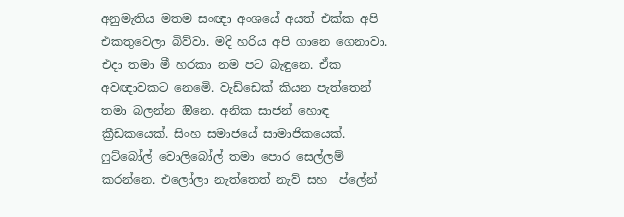අනුමැතිය මතම සංඥා අංශයේ අයත් එක්ක අපි එකතුවෙලා බිව්වා. මදි හරිය අපි ගානෙ ගෙනාවා. එදා තමා මී හරකා නම පට බැඳුනෙ. ඒක අවඥාවකට නෙමෙි. වැඩ්ඩෙක් කියන පැත්තෙන් තමා බලන්න ඔිනෙ. අනික සාජන් හොඳ ක්‍රීඩකයෙක්. සිංහ සමාජයේ සාමාජිකයෙක්. ෆුට්බෝල් වොලිබෝල් තමා පොර සෙල්ලම් කරන්නෙ. එලෝලා නැත්තෙත් නැව් සහ  ප්ලේන්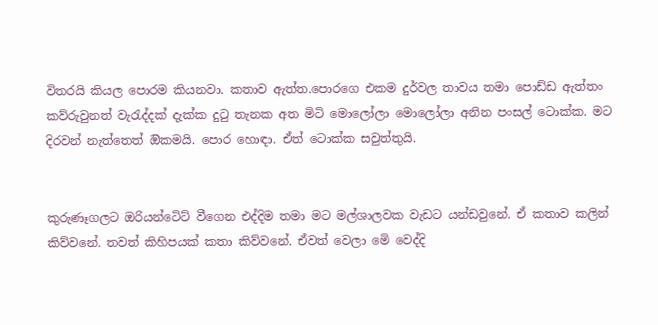විතරයි කියල පොරම කියනවා. කතාව ඇත්ත.පොරගෙ එකම දුර්වල තාවය තමා පොඩ්ඩ ඇත්තං කව්රුවුනත් වැරැද්දක් දැක්ක දුටු තැනක අත මිටි මොලෝලා මොලෝලා අනින පංසල් ටොක්ක. මට දිරවන් නැත්තෙත් ඔිකමයි. පොර හොඳා. ඒත් ටොක්ක සවුත්තුයි.


කුරුණෑගලට ඔරියන්ටෙිට් වීගෙන එද්දිම තමා මට මල්ශාලවක වැඩට යන්ඩවුනේ. ඒ කතාව කලින් කිව්වනේ. තවත් කිහිපයක් කතා කිව්වනේ. ඒවත් වෙලා මෙි වෙද්දි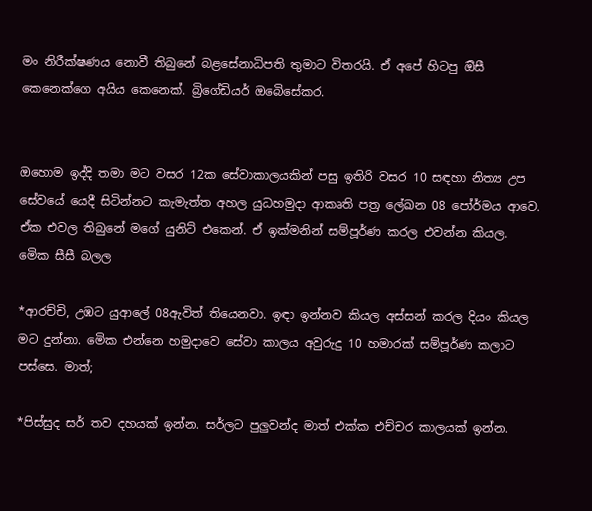මං නිරීක්ෂණය නොවී තිබුනේ බළසේනාධිපති තුමාට විතරයි. ඒ අපේ හිටපු ඔිසී කෙනෙක්ගෙ අයිය කෙනෙක්. බ්‍රිගේඩියර් ඔබෙිසේකර.


ඔහොම ඉද්දි තමා මට වසර 12ක සේවාකාලයකින් පසු ඉතිරි වසර 10 සඳහා නිත්‍ය උප සේවයේ යෙදී සිටින්නට කැමැත්ත අහල යුධහමුදා ආකෘති පත්‍ර ලේඛන 08 පෝර්මය ආවෙ. ඒක එවල තිබුනේ මගේ යුනිට් එකෙන්. ඒ ඉක්මනින් සම්පූර්ණ කරල එවන්න කියල.  මෙික සීසී බලල

*ආරච්චි, උඹට යුආලේ 08ඇවිත් තියෙනවා. ඉඳා ඉන්නව කියල අස්සන් කරල දියං කියල මට දුන්නා. මෙික එන්නෙ හමුදාවෙ සේවා කාලය අවුරුදු 10 හමාරක් සම්පූර්ණ කලාට පස්සෙ. මාත්;

*පිස්සුද සර් තව දහයක් ඉන්න. සර්ලට පුලුවන්ද මාත් එක්ක එච්චර කාලයක් ඉන්න.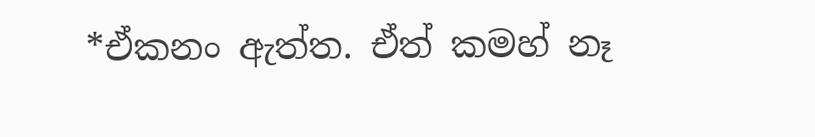*ඒකනං ඇත්ත. ඒත් කමහ් නෑ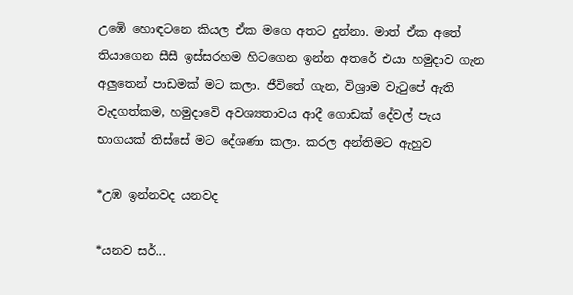උඹෙි හොඳටනෙ කියල ඒක මගෙ අතට දුන්නා. මාත් ඒක අතේ තියාගෙන සීසී ඉස්සරහම හිටගෙන ඉන්න අතරේ එයා හමුදාව ගැන අලුතෙන් පාඩමක් මට කලා. ජීවිතේ ගැන, විශ්‍රාම වැටුපේ ඇති වැදගත්කම, හමුදාවෙි අවශ්‍යතාවය ආදී ගොඩක් දේවල් පැය භාගයක් තිස්සේ මට දේශණා කලා. කරල අන්තිමට ඇහුව

*උඹ ඉන්නවද යනවද

*යනව සර්...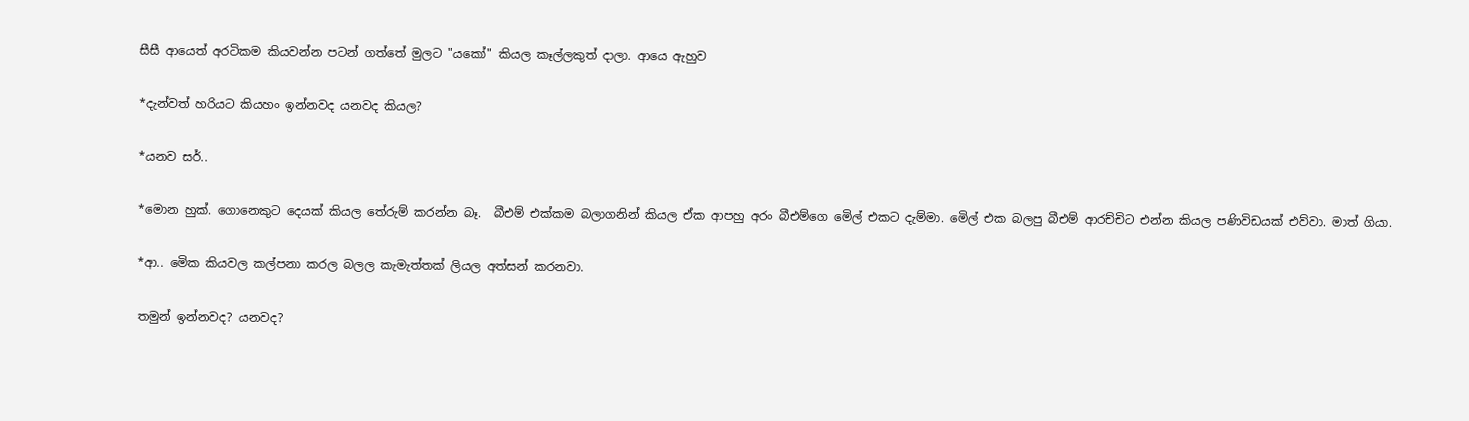සීසී ආයෙත් අරටිකම කියවන්න පටන් ගත්තේ මුලට "යකෝ" කියල කෑල්ලකුත් දාලා. ආයෙ ඇහුව

*දැන්වත් හරියට කියහං ඉන්නවද යනවද කියල?

*යනව සර්..

*මොන හුක්. ගොනෙකුට දෙයක් කියල තේරුම් කරන්න බෑ.  බීඑම් එක්කම බලාගනින් කියල ඒක ආපහු අරං බීඑම්ගෙ මෙිල් එකට දැම්මා. මෙිල් එක බලපු බීඑම් ආරච්චිට එන්න කියල පණිවිඩයක් එව්වා. මාත් ගියා.

*ආ.. මෙික කියවල කල්පනා කරල බලල කැමැත්තක් ලියල අත්සන් කරනවා.

තමුන් ඉන්නවද? යනවද?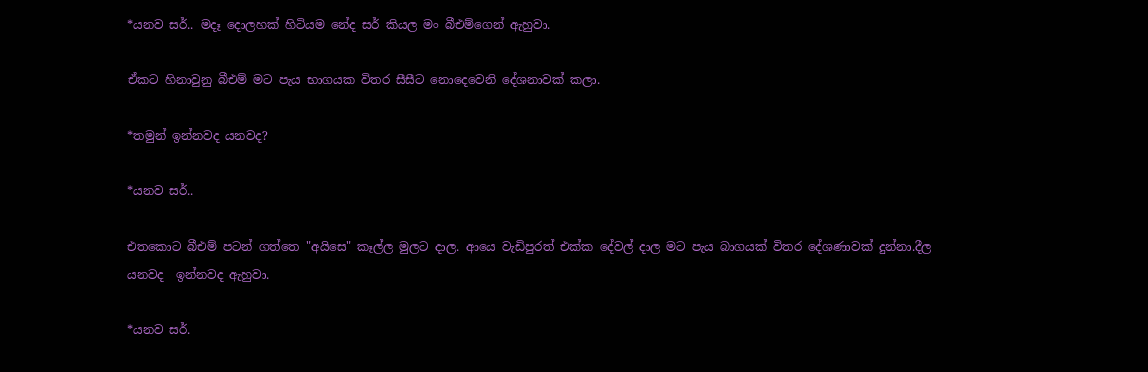*යනව සර්.. මදෑ දොලහක් හිටියම නේද සර් කියල මං බීඑම්ගෙන් ඇහුවා.

ඒකට හිනාවුනු බීඑම් මට පැය භාගයක විතර සීසීට නොදෙවෙනි දේශනාවක් කලා.

*තමුන් ඉන්නවද යනවද?

*යනව සර්..

එතකොට බීඑම් පටන් ගත්තෙ "අයිසෙ" කෑල්ල මුලට දාල. ආයෙ වැඩිපුරත් එක්ක දේවල් දාල මට පැය බාගයක් විතර දේශණාවක් දුන්නා.දීල යනවද  ඉන්නවද ඇහුවා.

*යනව සර්.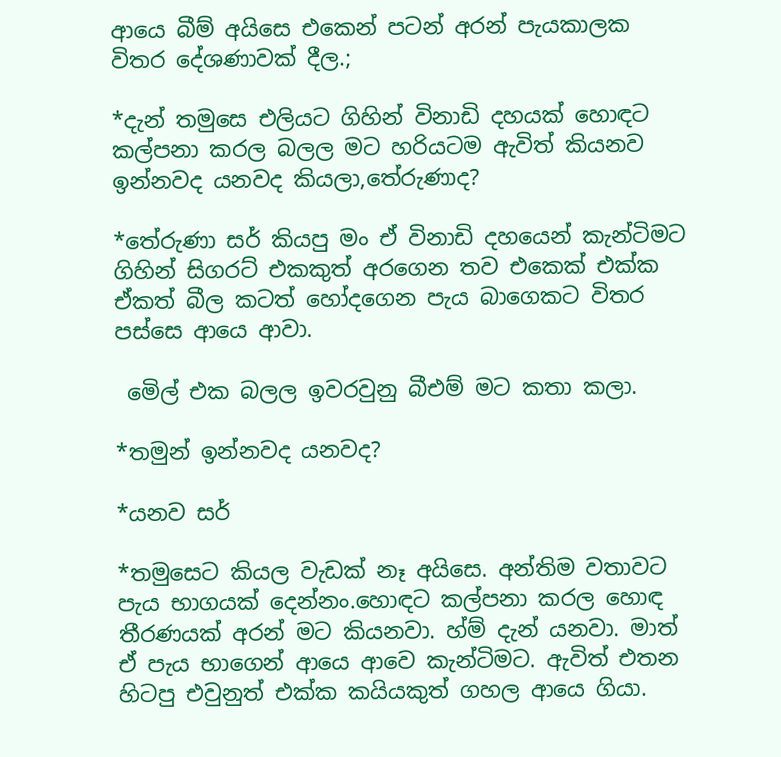ආයෙ බීම් අයිසෙ එකෙන් පටන් අරන් පැයකාලක විතර දේශණාවක් දීල.;

*දැන් තමුසෙ එලියට ගිහින් විනාඩි දහයක් හොඳට කල්පනා කරල බලල මට හරියටම ඇවිත් කියනව ඉන්නවද යනවද කියලා,තේරුණාද?

*තේරුණා සර් කියපු මං ඒ විනාඩි දහයෙන් කැන්ටිමට ගිහින් සිගරට් එකකුත් අරගෙන තව එකෙක් එක්ක ඒකත් බීල කටත් හෝදගෙන පැය බාගෙකට විතර පස්සෙ ආයෙ ආවා.

 මෙිල් එක බලල ඉවරවුනු බීඑම් මට කතා කලා.

*තමුන් ඉන්නවද යනවද?

*යනව සර්

*තමුසෙට කියල වැඩක් නෑ අයිසෙ. අන්තිම වතාවට පැය භාගයක් දෙන්නං.හොඳට කල්පනා කරල හොඳ තීරණයක් අරන් මට කියනවා. හ්ම් දැන් යනවා. මාත් ඒ පැය භාගෙන් ආයෙ ආවෙ කැන්ටිමට. ඇවිත් එතන හිටපු එවුනුත් එක්ක කයියකුත් ගහල ආයෙ ගියා.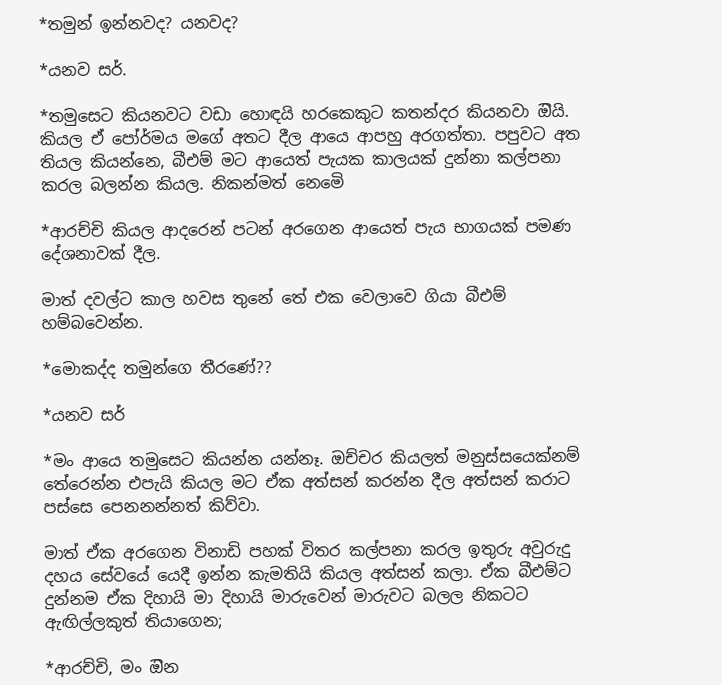*තමුන් ඉන්නවද? යනවද?

*යනව සර්.

*තමුසෙට කියනවට වඩා හොඳයි හරකෙකුට කතන්දර කියනවා ඔියි. කියල ඒ පෝර්මය මගේ අතට දීල ආයෙ ආපහු අරගත්තා. පපුවට අත තියල කියන්නෙ, බීඑම් මට ආයෙත් පැයක කාලයක් දුන්නා කල්පනා කරල බලන්න කියල. නිකන්මත් නෙමෙි

*ආරච්චි කියල ආදරෙන් පටන් අරගෙන ආයෙත් පැය භාගයක් පමණ දේශනාවක් දීල.

මාත් දවල්ට කාල හවස තුනේ තේ එක වෙලාවෙ ගියා බීඑම් හම්බවෙන්න.

*මොකද්ද තමුන්ගෙ තීරණේ??

*යනව සර්

*මං ආයෙ තමුසෙට කියන්න යන්නෑ. ඔච්චර කියලත් මනුස්සයෙක්නම් තේරෙන්න එපැයි කියල මට ඒක අත්සන් කරන්න දීල අත්සන් කරාට පස්සෙ පෙනනන්නත් කිව්වා.

මාත් ඒක අරගෙන විනාඩි පහක් විතර කල්පනා කරල ඉතුරු අවුරුදු දහය සේවයේ යෙදී ඉන්න කැමතියි කියල අත්සන් කලා. ඒක බීඑම්ට දුන්නම ඒක දිහායි මා දිහායි මාරුවෙන් මාරුවට බලල නිකටට ඇඟිල්ලකුත් තියාගෙන;

*ආරච්චි, මං ඔින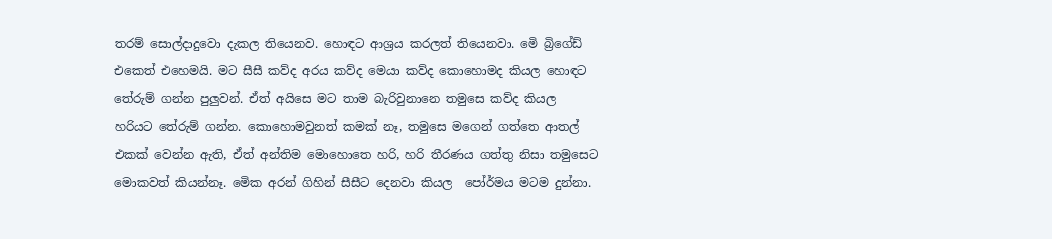තරම් සොල්දාදුවො දැකල තියෙනව. හොඳට ආශ්‍රය කරලත් තියෙනවා. මෙි බ්‍රිගේඩ් එකෙත් එහෙමයි. මට සීසී කව්ද අරය කව්ද මෙයා කව්ද කොහොමද කියල හොඳට තේරුම් ගන්න පුලුවන්. ඒත් අයිසෙ මට තාම බැරිවුනානෙ තමුසෙ කව්ද කියල හරියට තේරුම් ගන්න. කොහොමවුනත් කමක් නෑ, තමුසෙ මගෙන් ගත්තෙ ආතල් එකක් වෙන්න ඇති, ඒත් අන්තිම මොහොතෙ හරි, හරි තීරණය ගත්තු නිසා තමුසෙට මොකවත් කියන්නෑ. මෙික අරන් ගිහින් සීසීට දෙනවා කියල  පෝර්මය මටම දුන්නා.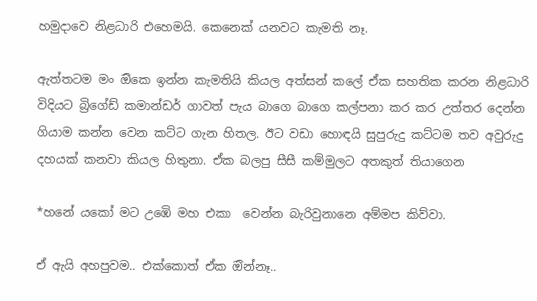හමුදාවෙ නිළධාරි එහෙමයි. කෙනෙක් යනවට කැමති නෑ.

ඇත්තටම මං ඔිකෙ ඉන්න කැමතියි කියල අත්සන් කලේ ඒක සහතික කරන නිළධාරි විදියට බ්‍රිගේඩ් කමාන්ඩර් ගාවත් පැය බාගෙ බාගෙ කල්පනා කර කර උත්තර දෙන්න ගියාම කන්න වෙන කට්ට ගැන හිතල. ඊට වඩා හොඳයි සුපුරුදු කට්ටම තව අවුරුදු දහයක් කනවා කියල හිතුනා. ඒක බලපු සීසී කම්මුලට අතකුත් තියාගෙන

*හනේ යකෝ මට උඹෙි මහ එකා  වෙන්න බැරිවුනානෙ අම්මප කිව්වා.

ඒ ඇයි අහපුවම.. එක්කොත් ඒක ඔින්නෑ..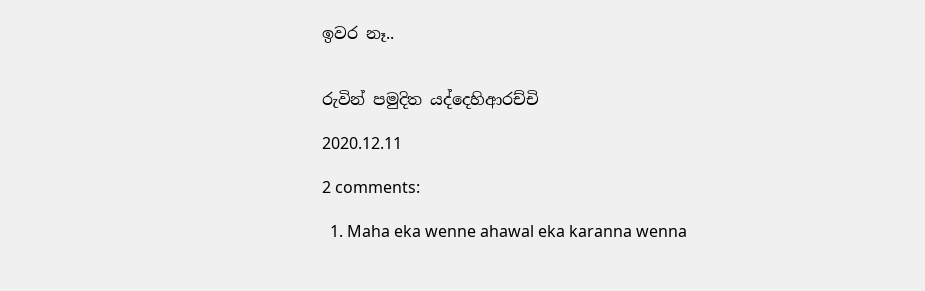ඉවර නෑ..


රුවින් පමුදිත යද්දෙහිආරච්චි

2020.12.11

2 comments:

  1. Maha eka wenne ahawal eka karanna wenna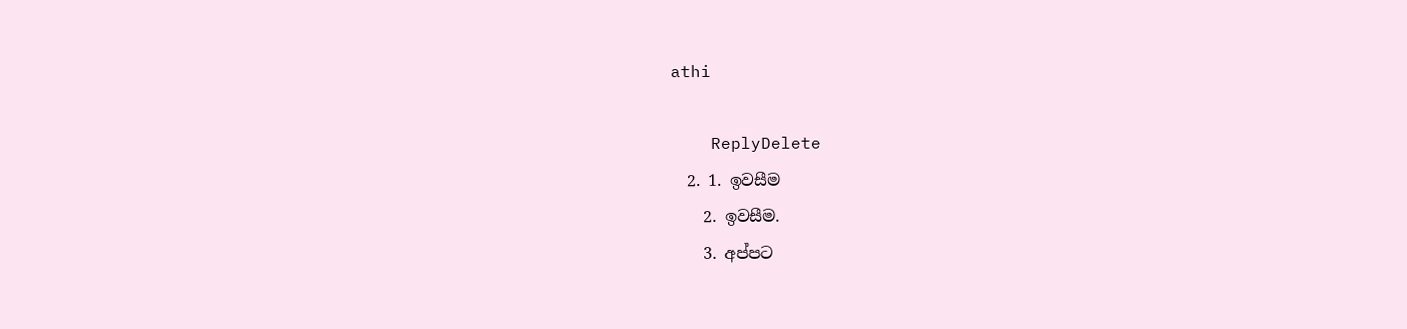athi

    ReplyDelete
  2. 1. ඉවසීම
    2. ඉවසීම.
    3. අප්පට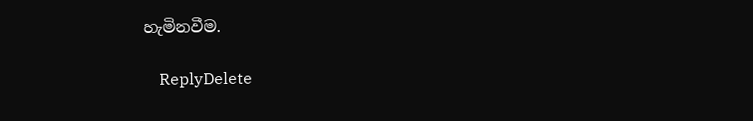හැමිනවීම.

    ReplyDelete